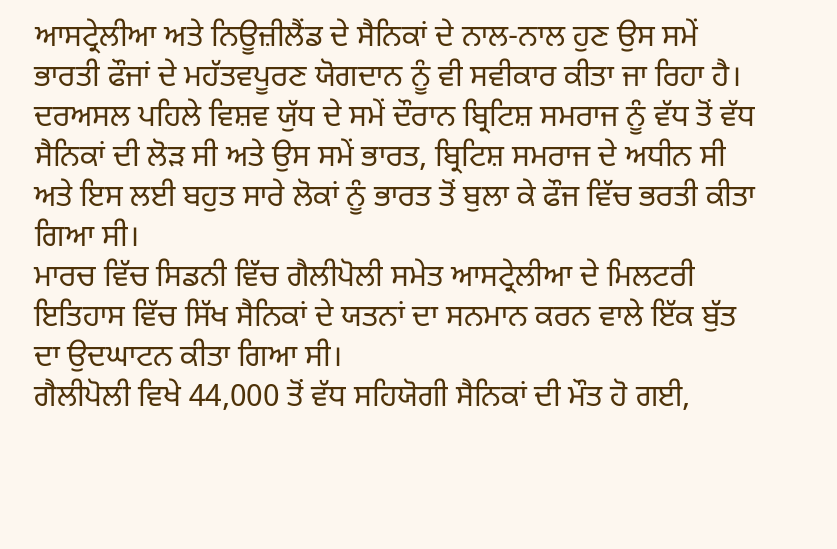ਆਸਟ੍ਰੇਲੀਆ ਅਤੇ ਨਿਊਜ਼ੀਲੈਂਡ ਦੇ ਸੈਨਿਕਾਂ ਦੇ ਨਾਲ-ਨਾਲ ਹੁਣ ਉਸ ਸਮੇਂ ਭਾਰਤੀ ਫੌਜਾਂ ਦੇ ਮਹੱਤਵਪੂਰਣ ਯੋਗਦਾਨ ਨੂੰ ਵੀ ਸਵੀਕਾਰ ਕੀਤਾ ਜਾ ਰਿਹਾ ਹੈ।
ਦਰਅਸਲ ਪਹਿਲੇ ਵਿਸ਼ਵ ਯੁੱਧ ਦੇ ਸਮੇਂ ਦੌਰਾਨ ਬ੍ਰਿਟਿਸ਼ ਸਮਰਾਜ ਨੂੰ ਵੱਧ ਤੋਂ ਵੱਧ ਸੈਨਿਕਾਂ ਦੀ ਲੋੜ ਸੀ ਅਤੇ ਉਸ ਸਮੇਂ ਭਾਰਤ, ਬ੍ਰਿਟਿਸ਼ ਸਮਰਾਜ ਦੇ ਅਧੀਨ ਸੀ ਅਤੇ ਇਸ ਲਈ ਬਹੁਤ ਸਾਰੇ ਲੋਕਾਂ ਨੂੰ ਭਾਰਤ ਤੋਂ ਬੁਲਾ ਕੇ ਫੌਜ ਵਿੱਚ ਭਰਤੀ ਕੀਤਾ ਗਿਆ ਸੀ।
ਮਾਰਚ ਵਿੱਚ ਸਿਡਨੀ ਵਿੱਚ ਗੈਲੀਪੋਲੀ ਸਮੇਤ ਆਸਟ੍ਰੇਲੀਆ ਦੇ ਮਿਲਟਰੀ ਇਤਿਹਾਸ ਵਿੱਚ ਸਿੱਖ ਸੈਨਿਕਾਂ ਦੇ ਯਤਨਾਂ ਦਾ ਸਨਮਾਨ ਕਰਨ ਵਾਲੇ ਇੱਕ ਬੁੱਤ ਦਾ ਉਦਘਾਟਨ ਕੀਤਾ ਗਿਆ ਸੀ।
ਗੈਲੀਪੋਲੀ ਵਿਖੇ 44,000 ਤੋਂ ਵੱਧ ਸਹਿਯੋਗੀ ਸੈਨਿਕਾਂ ਦੀ ਮੌਤ ਹੋ ਗਈ,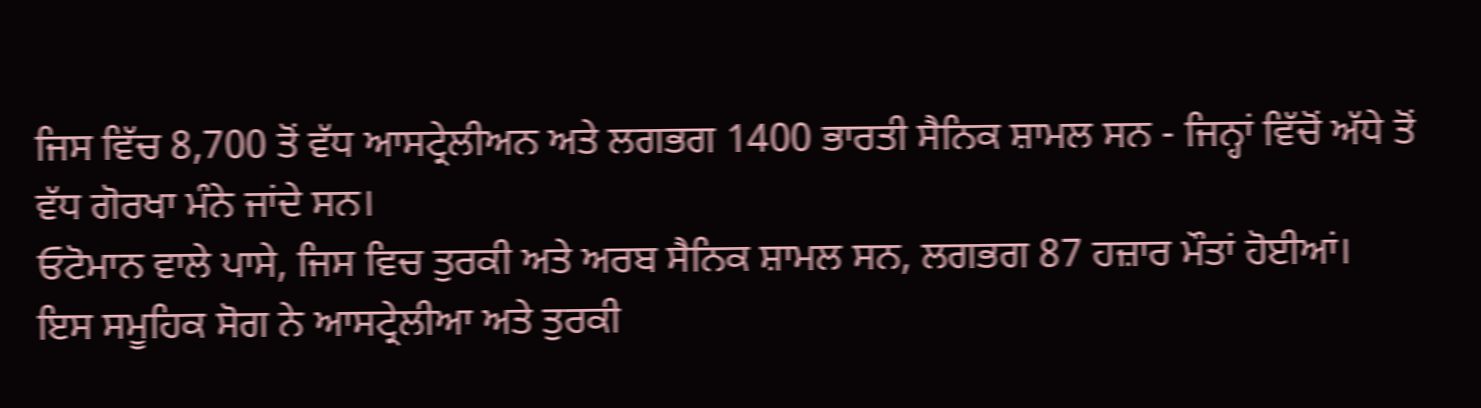ਜਿਸ ਵਿੱਚ 8,700 ਤੋਂ ਵੱਧ ਆਸਟ੍ਰੇਲੀਅਨ ਅਤੇ ਲਗਭਗ 1400 ਭਾਰਤੀ ਸੈਨਿਕ ਸ਼ਾਮਲ ਸਨ - ਜਿਨ੍ਹਾਂ ਵਿੱਚੋਂ ਅੱਧੇ ਤੋਂ ਵੱਧ ਗੋਰਖਾ ਮੰਨੇ ਜਾਂਦੇ ਸਨ।
ਓਟੋਮਾਨ ਵਾਲੇ ਪਾਸੇ, ਜਿਸ ਵਿਚ ਤੁਰਕੀ ਅਤੇ ਅਰਬ ਸੈਨਿਕ ਸ਼ਾਮਲ ਸਨ, ਲਗਭਗ 87 ਹਜ਼ਾਰ ਮੌਤਾਂ ਹੋਈਆਂ।
ਇਸ ਸਮੂਹਿਕ ਸੋਗ ਨੇ ਆਸਟ੍ਰੇਲੀਆ ਅਤੇ ਤੁਰਕੀ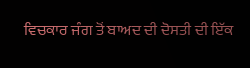ਵਿਚਕਾਰ ਜੰਗ ਤੋਂ ਬਾਅਦ ਦੀ ਦੋਸਤੀ ਦੀ ਇੱਕ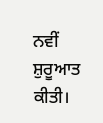ਨਵੀਂ ਸ਼ੁਰੂਆਤ ਕੀਤੀ।